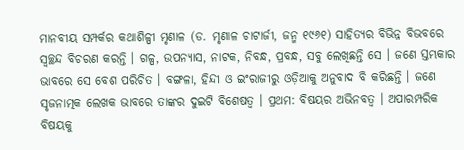ମାନବୀୟ ସମ୍ପର୍କର କଥାଶିଳ୍ପୀ ମୃଣାଳ (ଡ. ମୃଣାଳ ଚାଟାର୍ଜୀ, ଜନ୍ମ ୧୯୬୧) ସାହିତ୍ୟର ବିଭିନ୍ନ ବିଭବରେ ସ୍ୱଚ୍ଛନ୍ଦ ବିଚରଣ କରନ୍ତି । ଗଳ୍ପ, ଉପନ୍ୟାସ, ନାଟକ, ନିବନ୍ଧ, ପ୍ରବନ୍ଧ, ସବୁ ଲେଖିଛନ୍ତି ସେ । ଜଣେ ସ୍ତମ୍ଭକାର ଭାବରେ ସେ ବେଶ ପରିଚିତ । ବଙ୍ଗଳା, ହିନ୍ଦୀ ଓ ଇଂରାଜୀରୁ ଓଡ଼ିଆକୁ ଅନୁବାଦ ବି କରିଛନ୍ତି । ଜଣେ ସୃଜନାତ୍ମକ ଲେଖକ ଭାବରେ ତାଙ୍କର ଦୁଇଟି ବିଶେଷତ୍ୱ । ପ୍ରଥମ: ବିଷୟର ଅଭିନବତ୍ୱ । ଅପାରମ୍ପରିକ ବିଷୟକୁ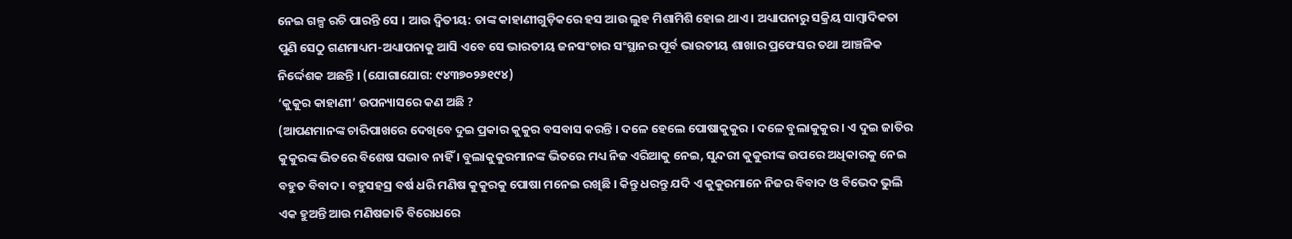ନେଇ ଗଳ୍ପ ରଚି ପାରନ୍ତି ସେ । ଆଉ ଦ୍ୱିତୀୟ: ତାଙ୍କ କାହାଣୀଗୁଡ଼ିକରେ ହସ ଆଉ ଲୁହ ମିଶାମିଶି ହୋଇ ଥାଏ । ଅଧ୍ୟାପନାରୁ ସକ୍ରିୟ ସାମ୍ବାଦିକତା ପୁଣି ସେଠୁ ଗଣମାଧ୍ୟମ-ଅଧ୍ୟାପନାକୁ ଆସି ଏବେ ସେ ଭାରତୀୟ ଜନସଂଚାର ସଂସ୍ଥାନର ପୂର୍ବ ଭାରତୀୟ ଶାଖାର ପ୍ରଫେସର ତଥା ଆଞ୍ଚଳିକ ନିର୍ଦ୍ଦେଶକ ଅଛନ୍ତି । (ଯୋଗାଯୋଗ: ୯୪୩୭୦୨୬୧୯୪)
‘କୁକୁର କାହାଣୀ’ ଉପନ୍ୟାସରେ କଣ ଅଛି ?
(ଆପଣମାନଙ୍କ ଚାରିପାଖରେ ଦେଖିବେ ଦୁଇ ପ୍ରକାର କୁକୁର ବସବାସ କରନ୍ତି । ଦଳେ ହେଲେ ପୋଷାକୁକୁର । ଦଳେ ବୁଲାକୁକୁର । ଏ ଦୁଇ ଜାତିର କୁକୁରଙ୍କ ଭିତରେ ବିଶେଷ ସଦ୍ଭାବ ନାହିଁ । ବୁଲାକୁକୁରମାନଙ୍କ ଭିତରେ ମଧ୍ୟ ନିଜ ଏରିଆକୁ ନେଇ, ସୁନ୍ଦରୀ କୁକୁରୀଙ୍କ ଉପରେ ଅଧିକାରକୁ ନେଇ ବହୁତ ବିବାଦ । ବହୁସହସ୍ର ବର୍ଷ ଧରି ମଣିଷ କୁକୁରକୁ ପୋଷା ମନେଇ ରଖିଛି । କିନ୍ତୁ ଧରନ୍ତୁ ଯଦି ଏ କୁକୁରମାନେ ନିଜର ବିବାଦ ଓ ବିଭେଦ ଭୁଲି ଏକ ହୁଅନ୍ତି ଆଉ ମଣିଷଜାତି ବିରୋଧରେ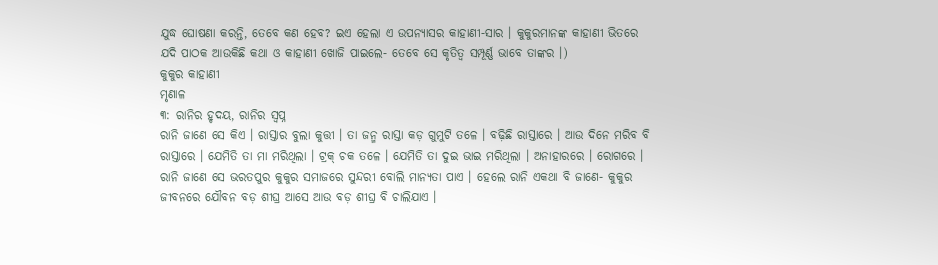ଯୁଦ୍ଧ ଘୋଷଣା କରନ୍ତି, ତେବେ କଣ ହେବ? ଇଏ ହେଲା ଏ ଉପନ୍ୟାସର କାହାଣୀ-ସାର । କୁକୁରମାନଙ୍କ କାହାଣୀ ଭିତରେ ଯଦି ପାଠକ ଆଉକିଛି କଥା ଓ କାହାଣୀ ଖୋଜି ପାଇଲେ- ତେବେ ସେ କୃତିତ୍ୱ ସମ୍ପୂର୍ଣ୍ଣ ଭାବେ ତାଙ୍କର ।)
କୁକୁର କାହାଣୀ
ମୃଣାଳ
୩: ରାନିର ହୃଦୟ, ରାନିର ସ୍ୱପ୍ନ
ରାନି ଜାଣେ ସେ କିଏ । ରାସ୍ତାର ବୁଲା କୁତ୍ତୀ । ତା ଜନ୍ମ ରାସ୍ତା କଡ଼ ଗୁମୁଟି ତଳେ । ବଢ଼ିଛି ରାସ୍ତାରେ । ଆଉ ଦିନେ ମରିବ ବି ରାସ୍ତାରେ । ଯେମିତି ତା ମା ମରିଥିଲା । ଟ୍ରକ୍ ଚକ ତଳେ । ଯେମିତି ତା ଦୁଇ ଭାଇ ମରିଥିଲା । ଅନାହାରରେ । ରୋଗରେ ।
ରାନି ଜାଣେ ସେ ଭରତପୁର କୁକୁର ସମାଜରେ ସୁନ୍ଦରୀ ବୋଲି ମାନ୍ୟତା ପାଏ । ହେଲେ ରାନି ଏକଥା ବି ଜାଣେ- କୁକୁର ଜୀବନରେ ଯୌବନ ବଡ଼ ଶୀଘ୍ର ଆସେ ଆଉ ବଡ଼ ଶୀଘ୍ର ବି ଚାଲିଯାଏ ।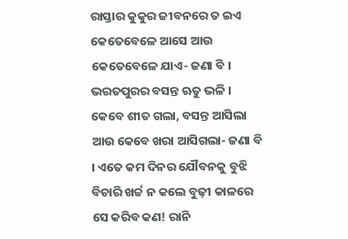ରାସ୍ତାର କୁକୁର ଜୀବନରେ ତ ଇଏ କେତେବେଳେ ଆସେ ଆଉ କେତେବେଳେ ଯାଏ- ଜଣା ବି । ଭରତପୁରର ବସନ୍ତ ଋତୁ ଭଳି । କେବେ ଶୀତ ଗଲା, ବସନ୍ତ ଆସିଲା ଆଉ କେବେ ଖରା ଆସିଗଲା- ଜଣା ବି । ଏତେ କମ ଦିନର ଯୌବନକୁ ବୁଝି ବିଚାରି ଖର୍ଚ୍ଚ ନ କଲେ ବୁଢ଼ୀ କାଳରେ ସେ କରିବ କଣ! ରାନି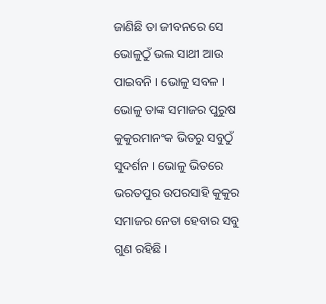ଜାଣିଛି ତା ଜୀବନରେ ସେ ଭୋଳୁଠୁଁ ଭଲ ସାଥୀ ଆଉ ପାଇବନି । ଭୋଳୁ ସବଳ । ଭୋଳୁ ତାଙ୍କ ସମାଜର ପୁରୁଷ କୁକୁରମାନଂକ ଭିତରୁ ସବୁଠୁଁ ସୁଦର୍ଶନ । ଭୋଳୁ ଭିତରେ ଭରତପୁର ଉପରସାହି କୁକୁର ସମାଜର ନେତା ହେବାର ସବୁ ଗୁଣ ରହିଛି ।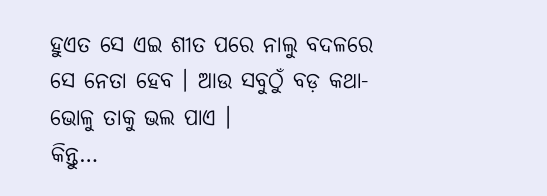ହୁଏତ ସେ ଏଇ ଶୀତ ପରେ ନାଲୁ ବଦଳରେ ସେ ନେତା ହେବ । ଆଉ ସବୁଠୁଁ ବଡ଼ କଥା- ଭୋଳୁ ତାକୁ ଭଲ ପାଏ ।
କିନ୍ତୁ…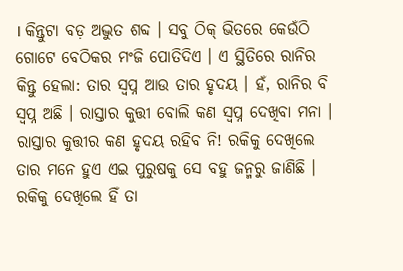। କିନ୍ତୁଟା ବଡ଼ ଅଦ୍ଭୁତ ଶବ୍ଦ । ସବୁ ଠିକ୍ ଭିତରେ କେଉଁଠି ଗୋଟେ ବେଠିକର ମଂଜି ପୋତିଦିଏ । ଏ ସ୍ଥିତିରେ ରାନିର କିନ୍ତୁ ହେଲା: ତାର ସ୍ୱପ୍ନ ଆଉ ତାର ହୃଦୟ । ହଁ, ରାନିର ବି ସ୍ୱପ୍ନ ଅଛି । ରାସ୍ତାର କୁତ୍ତୀ ବୋଲି କଣ ସ୍ୱପ୍ନ ଦେଖିବା ମନା । ରାସ୍ତାର କୁତ୍ତୀର କଣ ହୃଦୟ ରହିବ ନି! ରକିକୁ ଦେଖିଲେ ତାର ମନେ ହୁଏ ଏଇ ପୁରୁଷକୁ ସେ ବହୁ ଜନ୍ମରୁ ଜାଣିଛି । ରକିକୁ ଦେଖିଲେ ହିଁ ତା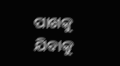ପାଖକୁ ଯିବାକୁ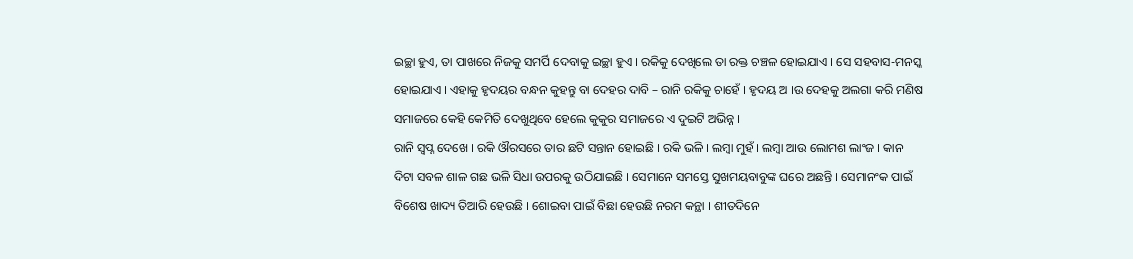ଇଚ୍ଛା ହୁଏ, ତା ପାଖରେ ନିଜକୁ ସମର୍ପି ଦେବାକୁ ଇଚ୍ଛା ହୁଏ । ରକିକୁ ଦେଖିଲେ ତା ରକ୍ତ ଚଞ୍ଚଳ ହୋଇଯାଏ । ସେ ସହବାସ-ମନସ୍କ ହୋଇଯାଏ । ଏହାକୁ ହୃଦୟର ବନ୍ଧନ କୁହନ୍ତୁ ବା ଦେହର ଦାବି – ରାନି ରକିକୁ ଚାହେଁ । ହୃଦୟ ଅ ।ଉ ଦେହକୁ ଅଲଗା କରି ମଣିଷ ସମାଜରେ କେହି କେମିତି ଦେଖୁଥିବେ ହେଲେ କୁକୁର ସମାଜରେ ଏ ଦୁଇଟି ଅଭିନ୍ନ ।
ରାନି ସ୍ୱପ୍ନ ଦେଖେ । ରକି ଔରସରେ ତାର ଛଟି ସନ୍ତାନ ହୋଇଛି । ରକି ଭଳି । ଲମ୍ବା ମୁହଁ । ଲମ୍ବା ଆଉ ଲୋମଶ ଲାଂଜ । କାନ ଦିଟା ସବଳ ଶାଳ ଗଛ ଭଳି ସିଧା ଉପରକୁ ଉଠିଯାଇଛି । ସେମାନେ ସମସ୍ତେ ସୁଖମୟବାବୁଙ୍କ ଘରେ ଅଛନ୍ତି । ସେମାନଂକ ପାଇଁ ବିଶେଷ ଖାଦ୍ୟ ତିଆରି ହେଉଛି । ଶୋଇବା ପାଇଁ ବିଛା ହେଉଛି ନରମ କନ୍ଥା । ଶୀତଦିନେ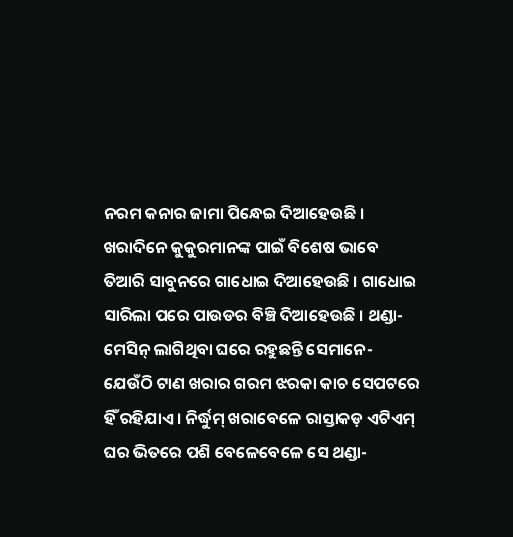ନରମ କନାର ଜାମା ପିନ୍ଧେଇ ଦିଆହେଉଛି । ଖରାଦିନେ କୁକୁରମାନଙ୍କ ପାଇଁ ବିଶେଷ ଭାବେ ତିଆରି ସାବୁନରେ ଗାଧୋଇ ଦିଆହେଉଛି । ଗାଧୋଇ ସାରିଲା ପରେ ପାଉଡର ବିଞ୍ଚି ଦିଆହେଉଛି । ଥଣ୍ଡା-ମେସିନ୍ ଲାଗିଥିବା ଘରେ ରହୁଛନ୍ତି ସେମାନେ- ଯେଉଁଠି ଟାଣ ଖରାର ଗରମ ଝରକା କାଚ ସେପଟରେ ହିଁ ରହିଯାଏ । ନିର୍ଦ୍ଧୁମ୍ ଖରାବେଳେ ରାସ୍ତାକଡ଼ ଏଟିଏମ୍ ଘର ଭିତରେ ପଶି ବେଳେବେଳେ ସେ ଥଣ୍ଡା-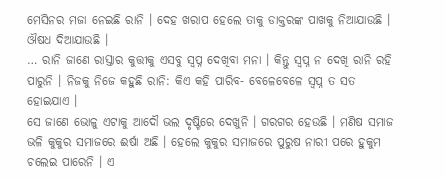ମେସିନର ମଜା ନେଇଛି ରାନି । ଦେହ ଖରାପ ହେଲେ ତାକୁ ଡାକ୍ତରଙ୍କ ପାଖକୁ ନିଆଯାଉଛି । ଔଷଧ ଦିଆଯାଉଛି ।
… ରାନି ଜାଣେ ରାସ୍ତାର କୁତ୍ତୀକୁ ଏସବୁ ସ୍ୱପ୍ନ ଦେଖିବା ମନା । କିନ୍ତୁ ସ୍ୱପ୍ନ ନ ଦେଖି ରାନି ରହି ପାରୁନି । ନିଜକୁ ନିଜେ କହୁଛି ରାନି: କିଏ କହି ପାରିବ- ବେଳେବେଳେ ସ୍ୱପ୍ନ ତ ସତ ହୋଇଯାଏ ।
ସେ ଜାଣେ ଭୋଳୁ ଏଟାକୁ ଆଦୌ ଭଲ ଦୃଷ୍ଟିରେ ଦେଖୁନି । ଗରଗର ହେଉଛି । ମଣିଷ ସମାଜ ଭଳି କୁକୁର ସମାଜରେ ଈର୍ଷା ଅଛି । ହେଲେ କୁକୁର ସମାଜରେ ପୁରୁଷ ନାରୀ ପରେ ହୁକୁମ ଚଲେଇ ପାରେନି । ଏ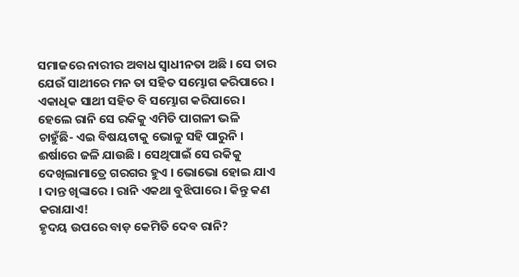ସମାଜରେ ନାରୀର ଅବାଧ ସ୍ୱାଧୀନତା ଅଛି । ସେ ତାର ଯେଉଁ ସାଥୀରେ ମନ ତା ସହିତ ସମ୍ଭୋଗ କରିପାରେ । ଏକାଧିକ ସାଥୀ ସହିତ ବି ସମ୍ଭୋଗ କରିପାରେ । ହେଲେ ରାନି ସେ ରକିକୁ ଏମିତି ପାଗଳୀ ଭଳି ଚାହୁଁଛି- ଏଇ ବିଷୟଟାକୁ ଭୋଳୁ ସହି ପାରୁନି । ଈର୍ଷାରେ ଜଳି ଯାଉଛି । ସେଥିପାଇଁ ସେ ରକିକୁ ଦେଖିଲାମାତ୍ରେ ଗରଗର ହୁଏ । ଭୋଭୋ ହୋଇ ଯାଏ । ଦାନ୍ତ ଖିଙ୍କାରେ । ରାନି ଏକଥା ବୁଝିପାରେ । କିନ୍ତୁ କଣ କରାଯାଏ!
ହୃଦୟ ଉପରେ ବାଡ଼ କେମିତି ଦେବ ରାନି?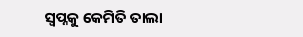ସ୍ୱପ୍ନକୁ କେମିତି ତାଲା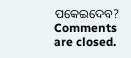ପକେଇଦେବ?
Comments are closed.